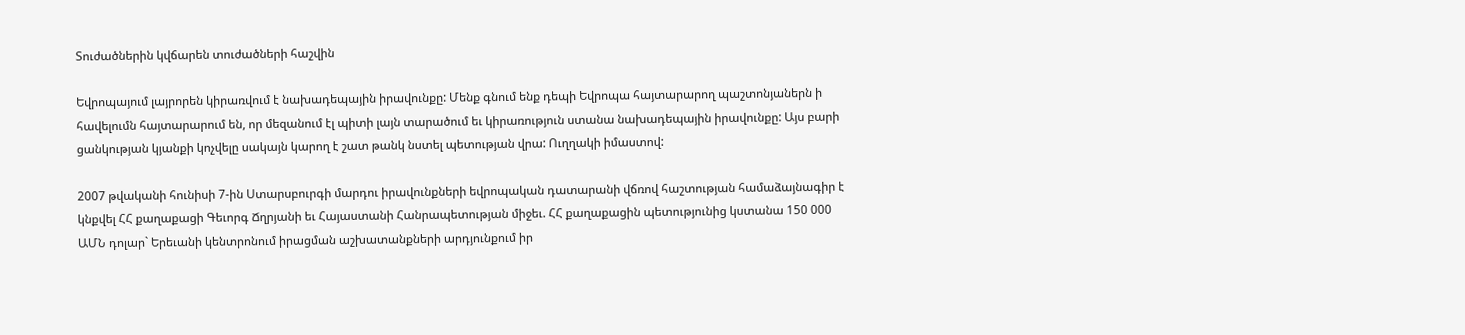Տուժածներին կվճարեն տուժածների հաշվին

Եվրոպայում լայրորեն կիրառվում է նախադեպային իրավունքը: Մենք գնում ենք դեպի Եվրոպա հայտարարող պաշտոնյաներն ի հավելումն հայտարարում են, որ մեզանում էլ պիտի լայն տարածում եւ կիրառություն ստանա նախադեպային իրավունքը: Այս բարի ցանկության կյանքի կոչվելը սակայն կարող է շատ թանկ նստել պետության վրա: Ուղղակի իմաստով:

2007 թվականի հունիսի 7-ին Ստարսբուրգի մարդու իրավունքների եվրոպական դատարանի վճռով հաշտության համաձայնագիր է կնքվել ՀՀ քաղաքացի Գեւորգ Ճղրյանի եւ Հայաստանի Հանրապետության միջեւ. ՀՀ քաղաքացին պետությունից կստանա 150 000 ԱՄՆ դոլար` Երեւանի կենտրոնում իրացման աշխատանքների արդյունքում իր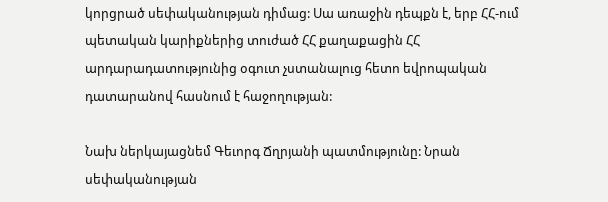կորցրած սեփականության դիմաց: Սա առաջին դեպքն է, երբ ՀՀ-ում պետական կարիքներից տուժած ՀՀ քաղաքացին ՀՀ արդարադատությունից օգուտ չստանալուց հետո եվրոպական դատարանով հասնում է հաջողության:

Նախ ներկայացնեմ Գեւորգ Ճղրյանի պատմությունը: Նրան սեփականության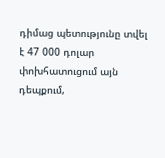դիմաց պետությունը տվել է 47 000 դոլար փոխհատուցում այն դեպքում,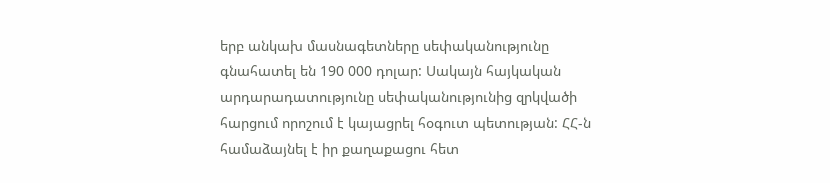երբ անկախ մասնագետները սեփականությունը գնահատել են 190 000 դոլար: Սակայն հայկական արդարադատությունը սեփականությունից զրկվածի հարցում որոշում է կայացրել հօգուտ պետության: ՀՀ-ն համաձայնել է իր քաղաքացու հետ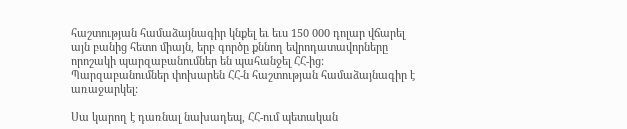հաշտության համաձայնագիր կնքել եւ եւս 150 000 դոլար վճարել այն բանից հետո միայն, երբ գործը քննող եվրոդատավորները որոշակի պարզաբանումներ են պահանջել ՀՀ-ից: Պարզաբանումներ փոխարեն ՀՀ-ն հաշտության համաձայնագիր է առաջարկել:

Սա կարող է դառնալ նախադեպ, ՀՀ-ում պետական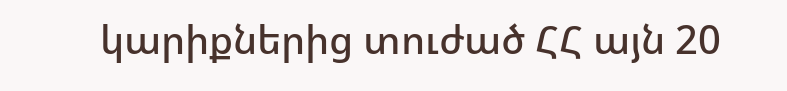կարիքներից տուժած ՀՀ այն 20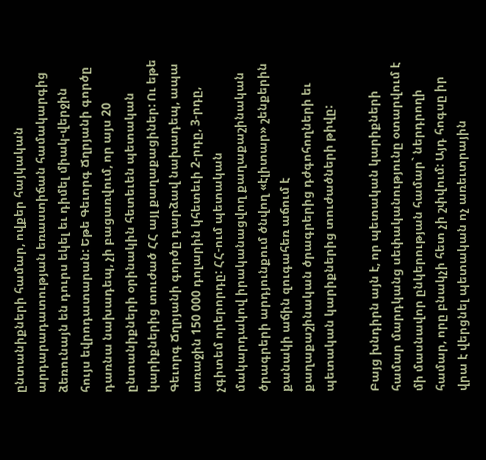ընտանիքների համար, ովքեր հայկական արդարադատության եռաստիճան համակարգից ձեռունայն են դուրս եկել եւ դիմել միակ-վերջին հույս եվրոդատարան: Եթե Գեւորգ Ճղրյանի գործը դառնա նախադեպ, չի բացառվում, որ այս 20 ընտանիքների օրինակին հետեւեն պետական կարիքներից տուժած ՀՀ այլ քաղաքացիներ: Ու եթե Գեւորգ Ճղրյանի գործը դարձավ նախադեպ, ապա առաջին 150 000 դոլարին կհետեւի 2-րդը, 3-րդը, չգիտեմ որերորդը: ՀՀ-ում պետական մակարդակով իրականացվող քաղաքաշինական ծրագրերի արդյունքում ծնվող «էլիտար» շենքերին քանակի աճին զուգահեռ աճում է քաղաքաշինական ծրագրերից դժգոհողների եւ պետական կարիքներից տուժածների թիվը:

Բայց խնդիրն այն է, որ պետական կարիքների համար մարդկանց սեփականությունը օտարվում է մի մասնավոր ընկերության համար` ներդրողի համար, որը բնակչի հետ չի շփվում: Այդ հոգսը իր վրա է վերցնել պետական ոչ առեւտրային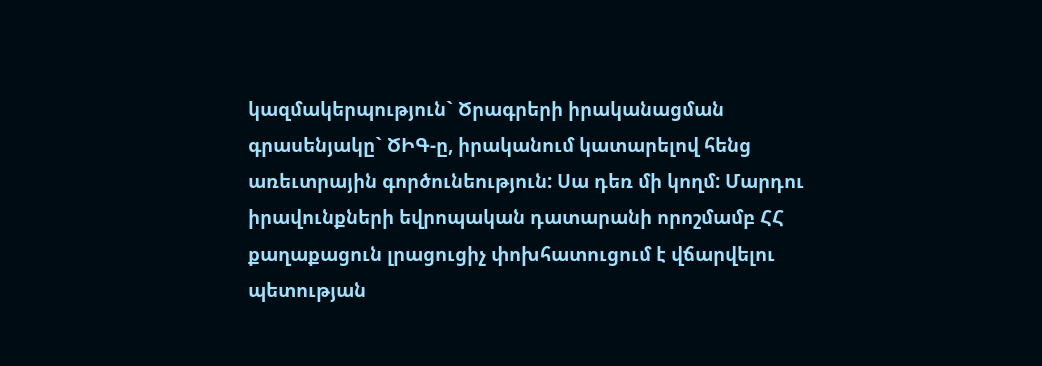կազմակերպություն` Ծրագրերի իրականացման գրասենյակը` ԾԻԳ-ը, իրականում կատարելով հենց առեւտրային գործունեություն: Սա դեռ մի կողմ: Մարդու իրավունքների եվրոպական դատարանի որոշմամբ ՀՀ քաղաքացուն լրացուցիչ փոխհատուցում է վճարվելու պետության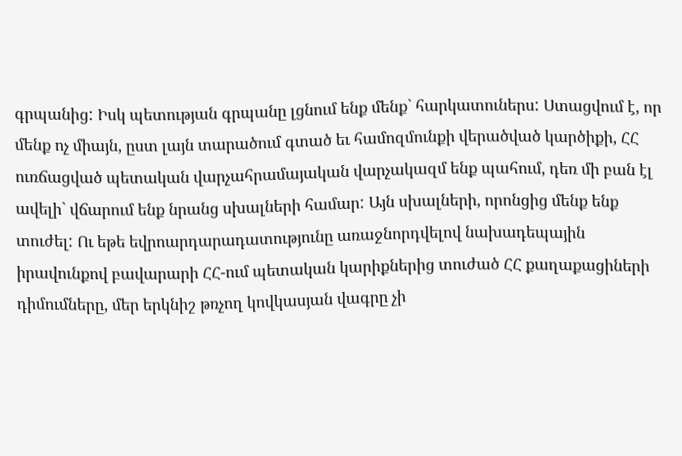գրպանից: Իսկ պետության գրպանը լցնում ենք մենք` հարկատուներս: Ստացվում է, որ մենք ոչ միայն, ըստ լայն տարածում գտած եւ համոզմունքի վերածված կարծիքի, ՀՀ ուռճացված պետական վարչահրամայական վարչակազմ ենք պահում, դեռ մի բան էլ ավելի` վճարում ենք նրանց սխալների համար: Այն սխալների, որոնցից մենք ենք տուժել: Ու եթե եվրոարդարադատությունը առաջնորդվելով նախադեպային իրավունքով բավարարի ՀՀ-ում պետական կարիքներից տուժած ՀՀ քաղաքացիների դիմումները, մեր երկնիշ թռչող կովկասյան վագրը չի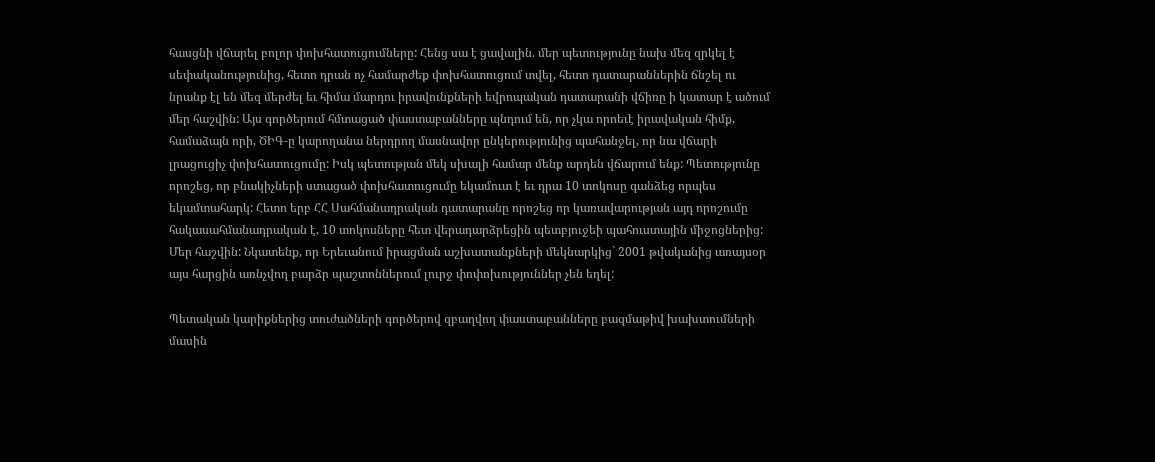հասցնի վճարել բոլոր փոխհատուցումները: Հենց սա է ցավալին. մեր պետությունը նախ մեզ զրկել է սեփականությունից, հետո դրան ոչ համարժեք փոխհատուցում տվել, հետո դատարաններին ճնշել ու նրանք էլ են մեզ մերժել եւ հիմա մարդու իրավունքների եվրոպական դատարանի վճիռը ի կատար է ածում մեր հաշվին: Այս գործերում հմտացած փաստաբանները պնդում են, որ չկա որոեւէ իրավական հիմք, համաձայն որի, ԾԻԳ-ը կարողանա ներդրող մասնավոր ընկերությունից պահանջել, որ նա վճարի լրացուցիչ փոխհատուցումը: Իսկ պետության մեկ սխալի համար մենք արդեն վճարում ենք: Պետությունը որոշեց, որ բնակիչների ստացած փոխհատուցումը եկամուտ է եւ դրա 10 տոկոսը գանձեց որպես եկամտահարկ: Հետո երբ ՀՀ Սահմանադրական դատարանը որոշեց որ կառավարության այդ որոշումը հակասահմանադրական է, 10 տոկոսները հետ վերադարձրեցին պետբյուջեի պահուստային միջոցներից: Մեր հաշվին: Նկատենք, որ Երեւանում իրացման աշխատանքների մեկնարկից` 2001 թվականից առայսօր այս հարցին առնչվող բարձր պաշտոններում լուրջ փոփոխություններ չեն եղել:

Պետական կարիքներից տուժածների գործերով զբաղվող փաստաբանները բազմաթիվ խախտումների մասին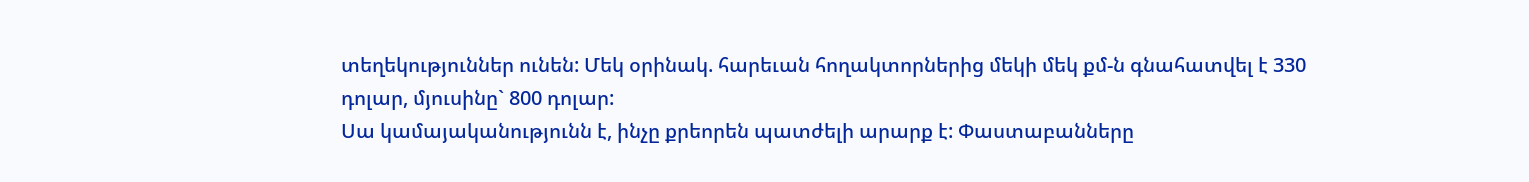տեղեկություններ ունեն: Մեկ օրինակ. հարեւան հողակտորներից մեկի մեկ քմ-ն գնահատվել է 330 դոլար, մյուսինը` 800 դոլար:
Սա կամայականությունն է, ինչը քրեորեն պատժելի արարք է: Փաստաբանները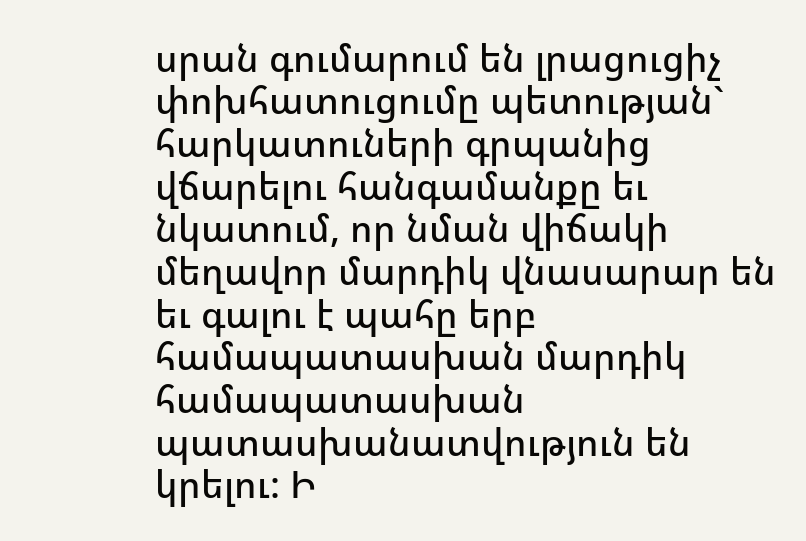սրան գումարում են լրացուցիչ փոխհատուցումը պետության` հարկատուների գրպանից վճարելու հանգամանքը եւ նկատում, որ նման վիճակի մեղավոր մարդիկ վնասարար են եւ գալու է պահը երբ համապատասխան մարդիկ համապատասխան պատասխանատվություն են կրելու: Ի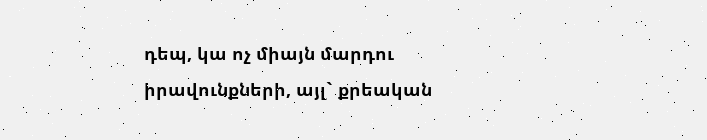դեպ, կա ոչ միայն մարդու իրավունքների, այլ` քրեական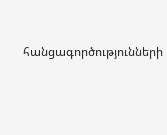հանցագործությունների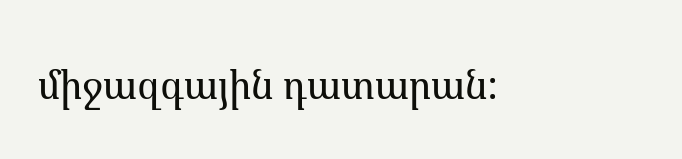միջազգային դատարան: